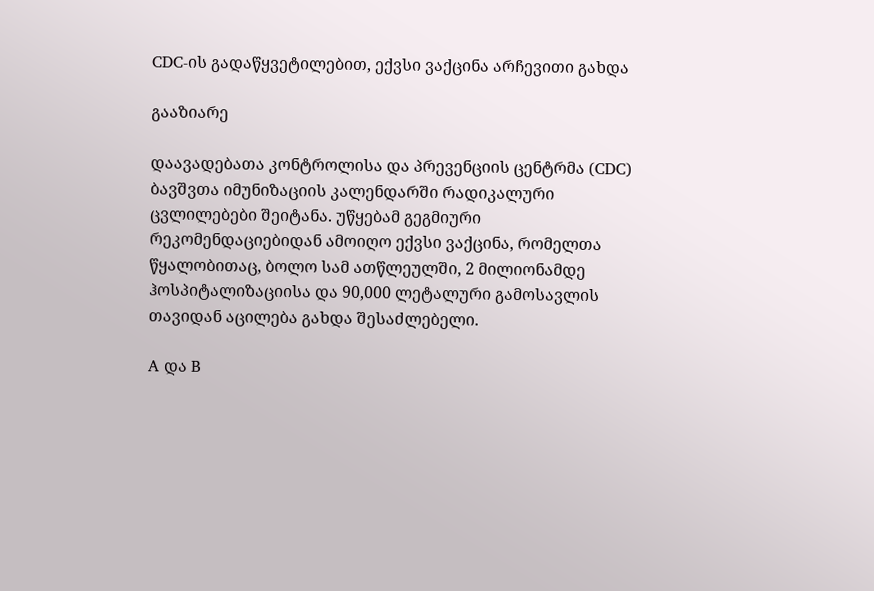CDC-ის გადაწყვეტილებით, ექვსი ვაქცინა არჩევითი გახდა

გააზიარე

დაავადებათა კონტროლისა და პრევენციის ცენტრმა (CDC) ბავშვთა იმუნიზაციის კალენდარში რადიკალური ცვლილებები შეიტანა. უწყებამ გეგმიური რეკომენდაციებიდან ამოიღო ექვსი ვაქცინა, რომელთა წყალობითაც, ბოლო სამ ათწლეულში, 2 მილიონამდე ჰოსპიტალიზაციისა და 90,000 ლეტალური გამოსავლის თავიდან აცილება გახდა შესაძლებელი.

A და B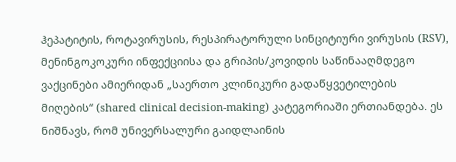ჰეპატიტის, როტავირუსის, რესპირატორული სინციტიური ვირუსის (RSV), მენინგოკოკური ინფექციისა და გრიპის/კოვიდის საწინააღმდეგო ვაქცინები ამიერიდან „საერთო კლინიკური გადაწყვეტილების მიღების“ (shared clinical decision-making) კატეგორიაში ერთიანდება. ეს ნიშნავს, რომ უნივერსალური გაიდლაინის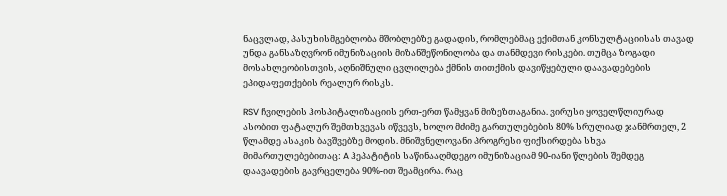ნაცვლად, პასუხისმგებლობა მშობლებზე გადადის, რომლებმაც ექიმთან კონსულტაციისას თავად უნდა განსაზღვრონ იმუნიზაციის მიზანშეწონილობა და თანმდევი რისკები. თუმცა ზოგადი მოსახლეობისთვის, აღნიშნული ცვლილება ქმნის თითქმის დავიწყებული დაავადებების ეპიდაფეთქების რეალურ რისკს.

RSV ჩვილების ჰოსპიტალიზაციის ერთ-ერთ წამყვან მიზეზთაგანია. ვირუსი ყოველწლიურად ასობით ფატალურ შემთხვევას იწვევს, ხოლო მძიმე გართულებების 80% სრულიად ჯანმრთელ, 2 წლამდე ასაკის ბავშვებზე მოდის. მნიშვნელოვანი პროგრესი ფიქსირდება სხვა მიმართულებებითაც: A ჰეპატიტის საწინააღმდეგო იმუნიზაციამ 90-იანი წლების შემდეგ დაავადების გავრცელება 90%-ით შეამცირა. რაც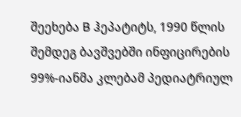შეეხება B ჰეპატიტს, 1990 წლის შემდეგ ბავშვებში ინფიცირების 99%-იანმა კლებამ პედიატრიულ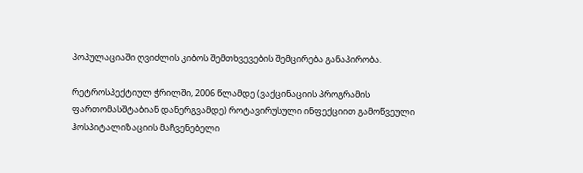პოპულაციაში ღვიძლის კიბოს შემთხვევების შემცირება განაპირობა.

რეტროსპექტიულ ჭრილში, 2006 წლამდე (ვაქცინაციის პროგრამის ფართომასშტაბიან დანერგვამდე) როტავირუსული ინფექციით გამოწვეული ჰოსპიტალიზაციის მაჩვენებელი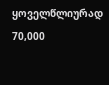ყოველწლიურად 70,000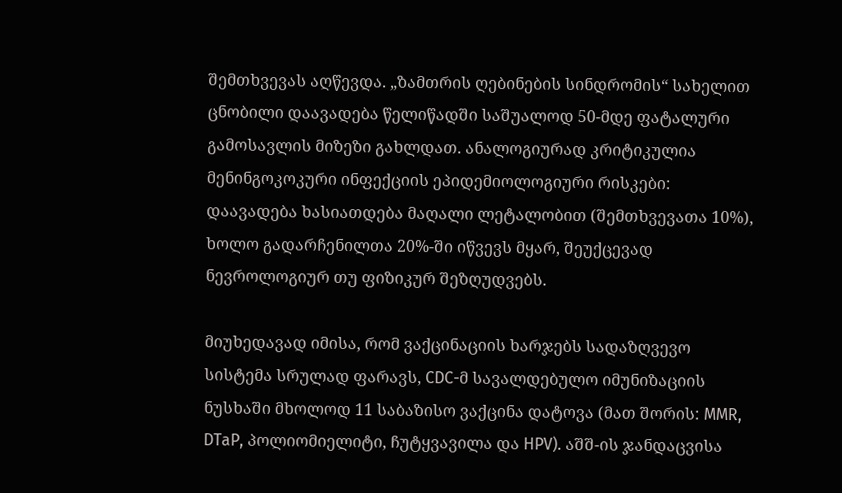შემთხვევას აღწევდა. „ზამთრის ღებინების სინდრომის“ სახელით ცნობილი დაავადება წელიწადში საშუალოდ 50-მდე ფატალური გამოსავლის მიზეზი გახლდათ. ანალოგიურად კრიტიკულია მენინგოკოკური ინფექციის ეპიდემიოლოგიური რისკები: დაავადება ხასიათდება მაღალი ლეტალობით (შემთხვევათა 10%), ხოლო გადარჩენილთა 20%-ში იწვევს მყარ, შეუქცევად ნევროლოგიურ თუ ფიზიკურ შეზღუდვებს.

მიუხედავად იმისა, რომ ვაქცინაციის ხარჯებს სადაზღვევო სისტემა სრულად ფარავს, CDC-მ სავალდებულო იმუნიზაციის ნუსხაში მხოლოდ 11 საბაზისო ვაქცინა დატოვა (მათ შორის: MMR, DTaP, პოლიომიელიტი, ჩუტყვავილა და HPV). აშშ-ის ჯანდაცვისა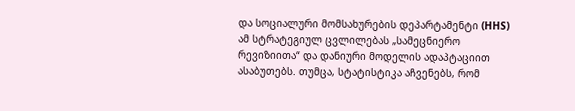და სოციალური მომსახურების დეპარტამენტი (HHS) ამ სტრატეგიულ ცვლილებას „სამეცნიერო რევიზიითა“ და დანიური მოდელის ადაპტაციით ასაბუთებს. თუმცა, სტატისტიკა აჩვენებს, რომ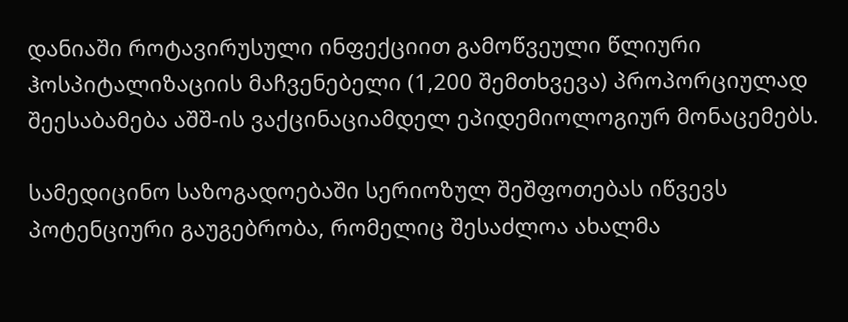დანიაში როტავირუსული ინფექციით გამოწვეული წლიური ჰოსპიტალიზაციის მაჩვენებელი (1,200 შემთხვევა) პროპორციულად შეესაბამება აშშ-ის ვაქცინაციამდელ ეპიდემიოლოგიურ მონაცემებს.

სამედიცინო საზოგადოებაში სერიოზულ შეშფოთებას იწვევს პოტენციური გაუგებრობა, რომელიც შესაძლოა ახალმა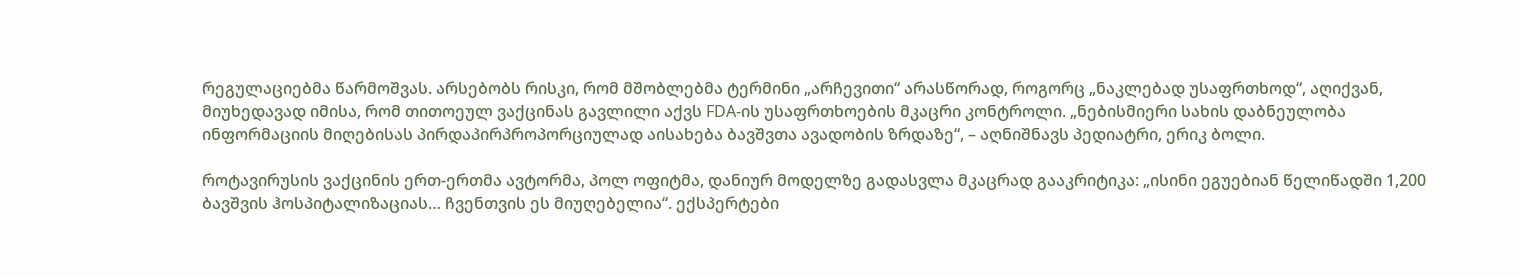რეგულაციებმა წარმოშვას. არსებობს რისკი, რომ მშობლებმა ტერმინი „არჩევითი“ არასწორად, როგორც „ნაკლებად უსაფრთხოდ“, აღიქვან, მიუხედავად იმისა, რომ თითოეულ ვაქცინას გავლილი აქვს FDA-ის უსაფრთხოების მკაცრი კონტროლი. „ნებისმიერი სახის დაბნეულობა ინფორმაციის მიღებისას პირდაპირპროპორციულად აისახება ბავშვთა ავადობის ზრდაზე“, – აღნიშნავს პედიატრი, ერიკ ბოლი.

როტავირუსის ვაქცინის ერთ-ერთმა ავტორმა, პოლ ოფიტმა, დანიურ მოდელზე გადასვლა მკაცრად გააკრიტიკა: „ისინი ეგუებიან წელიწადში 1,200 ბავშვის ჰოსპიტალიზაციას… ჩვენთვის ეს მიუღებელია“. ექსპერტები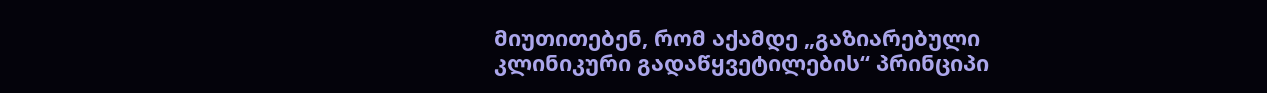მიუთითებენ, რომ აქამდე „გაზიარებული კლინიკური გადაწყვეტილების“ პრინციპი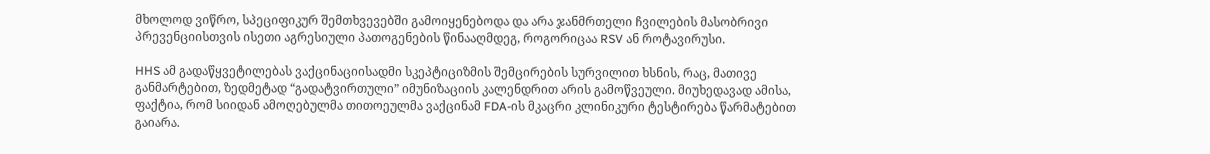მხოლოდ ვიწრო, სპეციფიკურ შემთხვევებში გამოიყენებოდა და არა ჯანმრთელი ჩვილების მასობრივი პრევენციისთვის ისეთი აგრესიული პათოგენების წინააღმდეგ, როგორიცაა RSV ან როტავირუსი.

HHS ამ გადაწყვეტილებას ვაქცინაციისადმი სკეპტიციზმის შემცირების სურვილით ხსნის, რაც, მათივე განმარტებით, ზედმეტად “გადატვირთული” იმუნიზაციის კალენდრით არის გამოწვეული. მიუხედავად ამისა, ფაქტია, რომ სიიდან ამოღებულმა თითოეულმა ვაქცინამ FDA-ის მკაცრი კლინიკური ტესტირება წარმატებით გაიარა.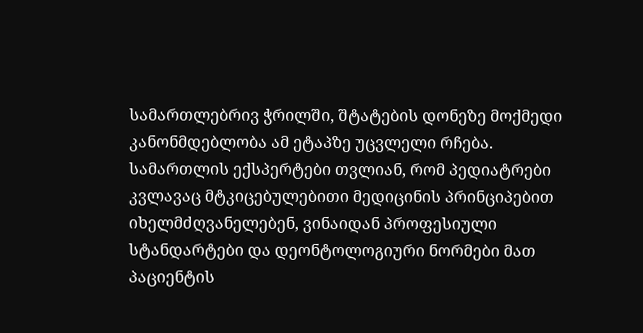სამართლებრივ ჭრილში, შტატების დონეზე მოქმედი კანონმდებლობა ამ ეტაპზე უცვლელი რჩება. სამართლის ექსპერტები თვლიან, რომ პედიატრები კვლავაც მტკიცებულებითი მედიცინის პრინციპებით იხელმძღვანელებენ, ვინაიდან პროფესიული სტანდარტები და დეონტოლოგიური ნორმები მათ პაციენტის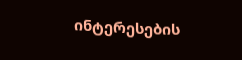ინტერესების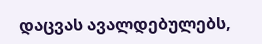დაცვას ავალდებულებს,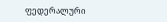ფედერალური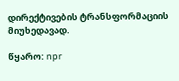დირექტივების ტრანსფორმაციის მიუხედავად.

წყარო: npr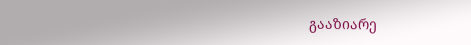გააზიარე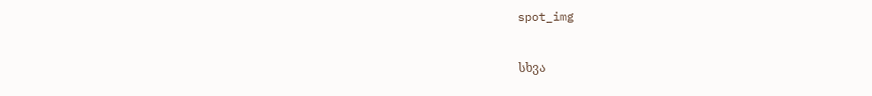spot_img

სხვა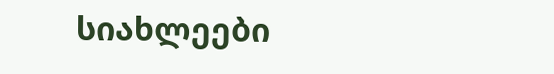სიახლეები